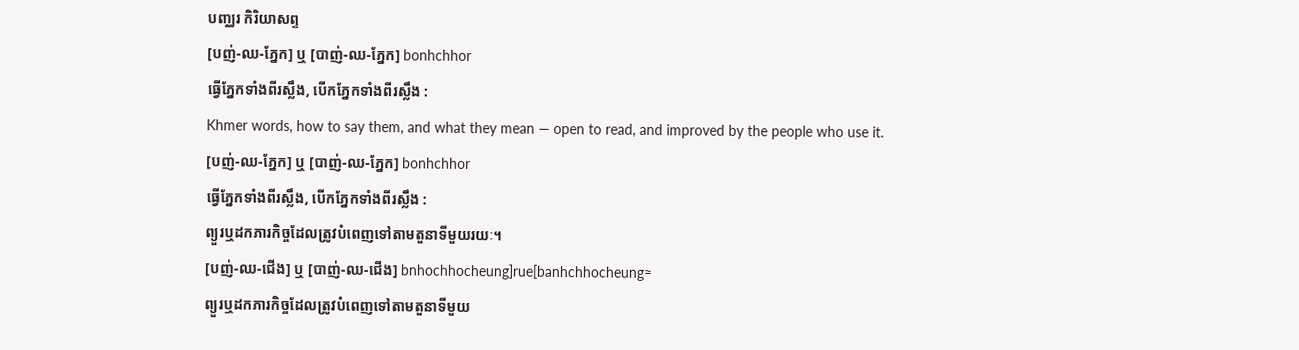បញ្ឈរ កិរិយាសព្ទ
[បញ់-ឈ-ភ្នែក] ឬ [បាញ់-ឈ-ភ្នែក] bonhchhor
ធ្វើភ្នែកទាំងពីរស្លឹង, បើកភ្នែកទាំងពីរស្លឹង :
Khmer words, how to say them, and what they mean — open to read, and improved by the people who use it.
[បញ់-ឈ-ភ្នែក] ឬ [បាញ់-ឈ-ភ្នែក] bonhchhor
ធ្វើភ្នែកទាំងពីរស្លឹង, បើកភ្នែកទាំងពីរស្លឹង :
ព្យួរឬដកភារកិច្ចដែលត្រូវបំពេញទៅតាមតួនាទីមួយរយៈ។
[បញ់-ឈ-ជើង] ឬ [បាញ់-ឈ-ជើង] bnhochhocheung]rue[banhchhocheung≈
ព្យួរឬដកភារកិច្ចដែលត្រូវបំពេញទៅតាមតួនាទីមួយ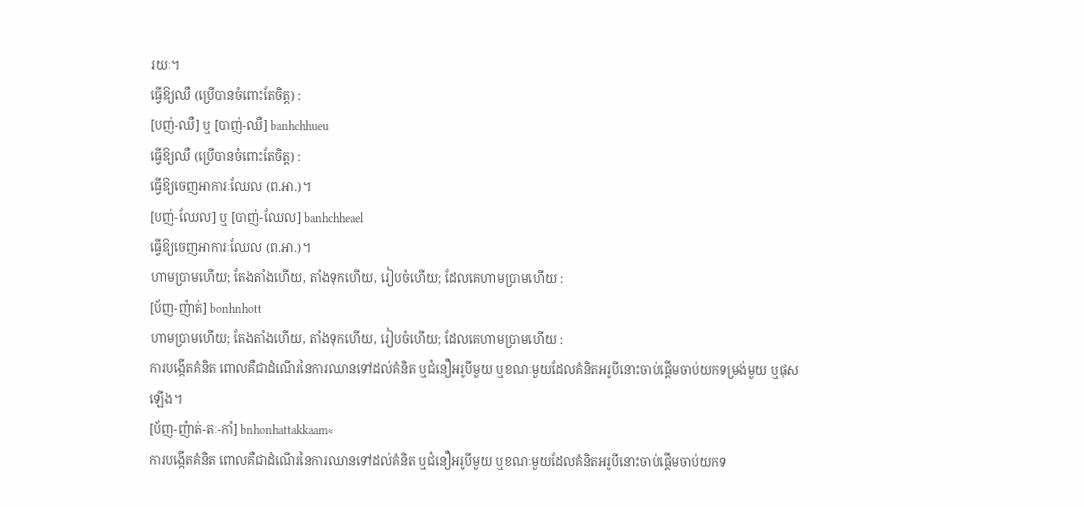រយៈ។
ធ្វើឱ្យឈឺ (ប្រើបានចំពោះតែចិត្ត) :
[បញ់-ឈឺ] ឬ [បាញ់-ឈឺ] banhchhueu
ធ្វើឱ្យឈឺ (ប្រើបានចំពោះតែចិត្ត) :
ធ្វើឱ្យចេញអាការៈឈែល (ព.អា.)។
[បញ់-ឈែល] ឬ [បាញ់-ឈែល] banhchheael
ធ្វើឱ្យចេញអាការៈឈែល (ព.អា.)។
ហាមប្រាមហើយ; តែងតាំងហើយ, តាំងទុកហើយ, រៀបចំហើយ; ដែលគេហាមប្រាមហើយ :
[ប័ញ-ញ៉ាត់] bonhnhott
ហាមប្រាមហើយ; តែងតាំងហើយ, តាំងទុកហើយ, រៀបចំហើយ; ដែលគេហាមប្រាមហើយ :
ការបង្កើតគំនិត ពោលគឺជាដំណើរនៃការឈានទៅដល់គំនិត ឬជំនឿអរូបីមួយ ឬខណៈមួយដែលគំនិតអរូបីនោះចាប់ផ្ដើមចាប់យកទម្រង់មួយ ឬផុសឡើង។
[ប័ញ-ញ៉ាត់-តៈ-កាំ] bnhonhattakkaam≈
ការបង្កើតគំនិត ពោលគឺជាដំណើរនៃការឈានទៅដល់គំនិត ឬជំនឿអរូបីមួយ ឬខណៈមួយដែលគំនិតអរូបីនោះចាប់ផ្ដើមចាប់យកទ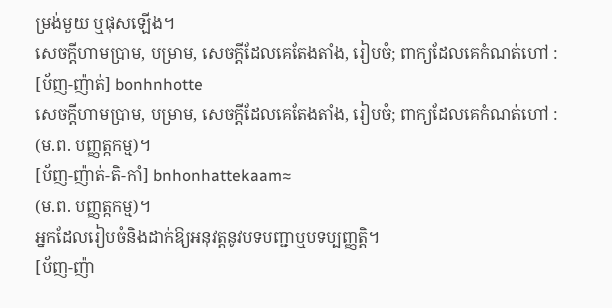ម្រង់មួយ ឬផុសឡើង។
សេចក្ដីហាមប្រាម, បម្រាម, សេចក្ដីដែលគេតែងតាំង, រៀបចំ; ពាក្យដែលគេកំណត់ហៅ :
[ប័ញ-ញ៉ាត់] bonhnhotte
សេចក្ដីហាមប្រាម, បម្រាម, សេចក្ដីដែលគេតែងតាំង, រៀបចំ; ពាក្យដែលគេកំណត់ហៅ :
(ម.ព. បញ្ញត្កកម្ម)។
[ប័ញ-ញ៉ាត់-តិ-កាំ] bnhonhattekaam≈
(ម.ព. បញ្ញត្កកម្ម)។
អ្នកដែលរៀបចំនិងដាក់ឱ្យអនុវត្តនូវបទបញ្ជាឬបទប្បញ្ញត្តិ។
[ប័ញ-ញ៉ា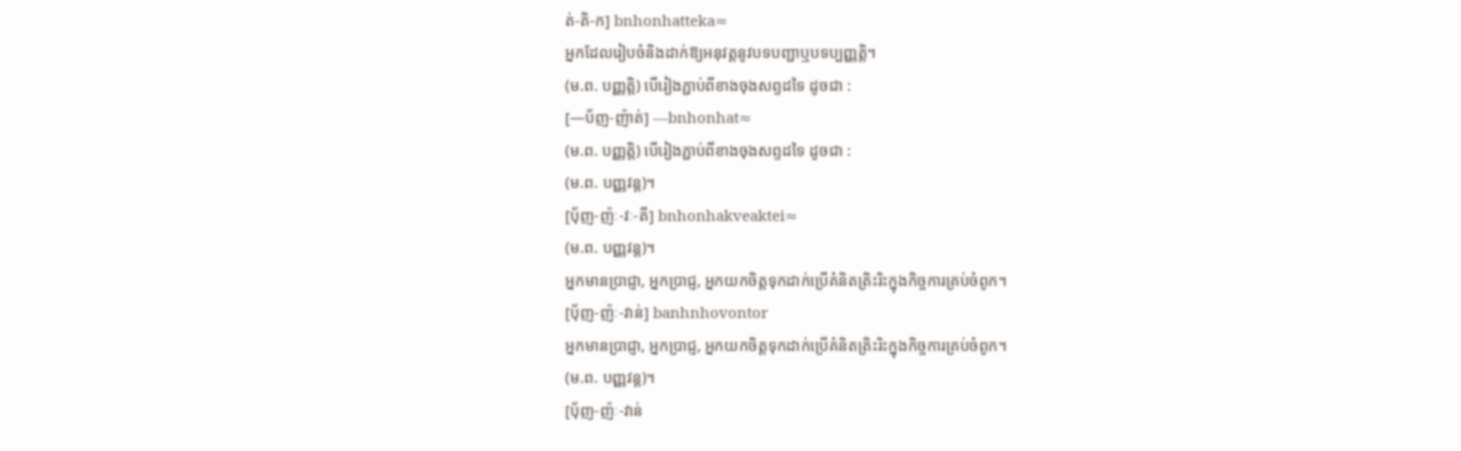ត់-តិ-ក] bnhonhatteka≈
អ្នកដែលរៀបចំនិងដាក់ឱ្យអនុវត្តនូវបទបញ្ជាឬបទប្បញ្ញត្តិ។
(ម.ព. បញ្ញត្តិ) បើរៀងភ្ជាប់ពីខាងចុងសព្ទដទៃ ដូចជា :
[—ប័ញ-ញ៉ាត់] —bnhonhat≈
(ម.ព. បញ្ញត្តិ) បើរៀងភ្ជាប់ពីខាងចុងសព្ទដទៃ ដូចជា :
(ម.ព. បញ្ញវន្ត)។
[ប៉័ញ-ញ៉ៈ-វៈ-តី] bnhonhakveaktei≈
(ម.ព. បញ្ញវន្ត)។
អ្នកមានប្រាជ្ញា, អ្នកប្រាជ្ញ, អ្នកយកចិត្តទុកដាក់ប្រើគំនិតត្រិះរិះក្នុងកិច្ចការគ្រប់ចំពូក។
[ប៉័ញ-ញ៉ៈ-វាន់] banhnhovontor
អ្នកមានប្រាជ្ញា, អ្នកប្រាជ្ញ, អ្នកយកចិត្តទុកដាក់ប្រើគំនិតត្រិះរិះក្នុងកិច្ចការគ្រប់ចំពូក។
(ម.ព. បញ្ញវន្ត)។
[ប៉័ញ-ញ៉ៈ-វាន់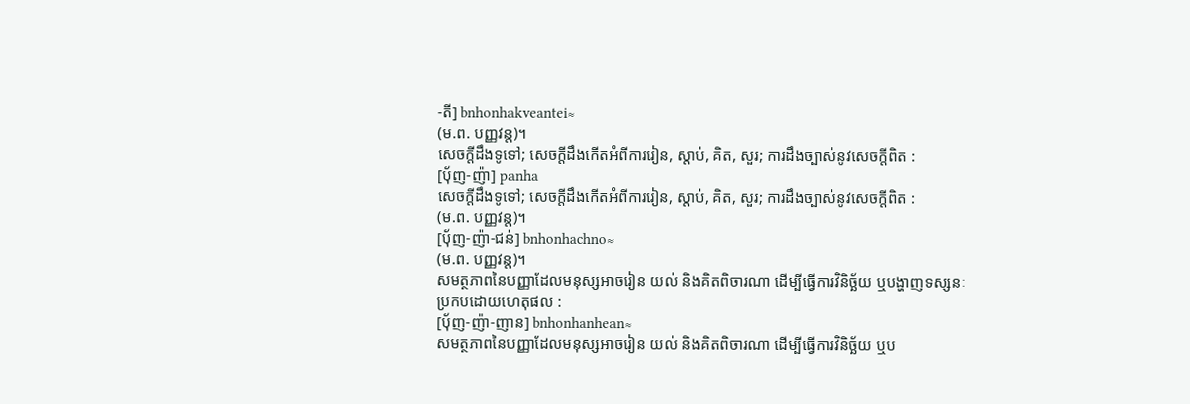-តី] bnhonhakveantei≈
(ម.ព. បញ្ញវន្ត)។
សេចក្ដីដឹងទូទៅ; សេចក្ដីដឹងកើតអំពីការរៀន, ស្ដាប់, គិត, សួរ; ការដឹងច្បាស់នូវសេចក្ដីពិត :
[ប៉័ញ-ញ៉ា] panha
សេចក្ដីដឹងទូទៅ; សេចក្ដីដឹងកើតអំពីការរៀន, ស្ដាប់, គិត, សួរ; ការដឹងច្បាស់នូវសេចក្ដីពិត :
(ម.ព. បញ្ញវន្ត)។
[ប៉័ញ-ញ៉ា-ជន់] bnhonhachno≈
(ម.ព. បញ្ញវន្ត)។
សមត្ថភាពនៃបញ្ញាដែលមនុស្សអាចរៀន យល់ និងគិតពិចារណា ដើម្បីធ្វើការវិនិច្ឆ័យ ឬបង្ហាញទស្សនៈ ប្រកបដោយហេតុផល :
[ប៉័ញ-ញ៉ា-ញាន] bnhonhanhean≈
សមត្ថភាពនៃបញ្ញាដែលមនុស្សអាចរៀន យល់ និងគិតពិចារណា ដើម្បីធ្វើការវិនិច្ឆ័យ ឬប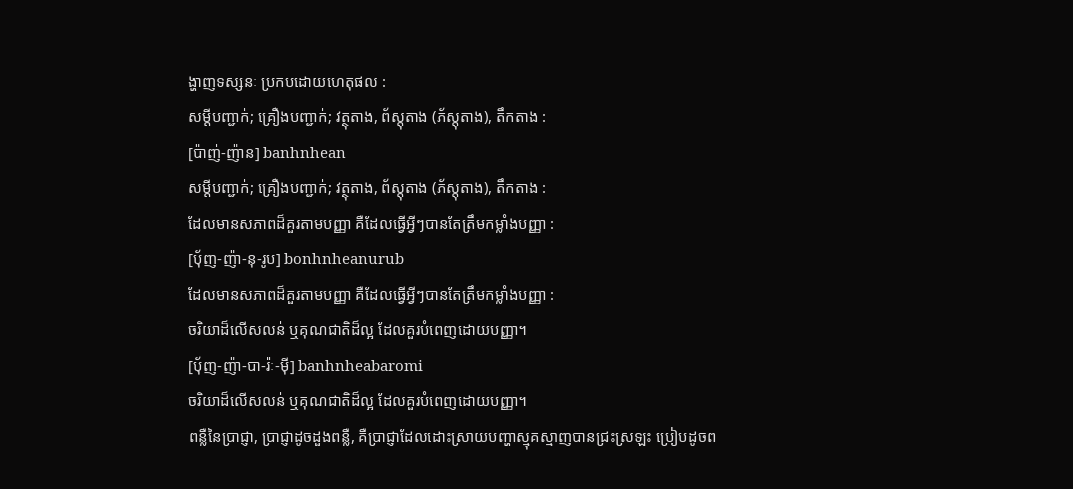ង្ហាញទស្សនៈ ប្រកបដោយហេតុផល :
សម្ដីបញ្ជាក់; គ្រឿងបញ្ជាក់; វត្ថុតាង, ព័ស្តុតាង (ភ័ស្តុតាង), តឹកតាង :
[ប៉ាញ់-ញ៉ាន] banhnhean
សម្ដីបញ្ជាក់; គ្រឿងបញ្ជាក់; វត្ថុតាង, ព័ស្តុតាង (ភ័ស្តុតាង), តឹកតាង :
ដែលមានសភាពដ៏គួរតាមបញ្ញា គឺដែលធ្វើអ្វីៗបានតែត្រឹមកម្លាំងបញ្ញា :
[ប៉័ញ-ញ៉ា-នុ-រូប] bonhnheanurub
ដែលមានសភាពដ៏គួរតាមបញ្ញា គឺដែលធ្វើអ្វីៗបានតែត្រឹមកម្លាំងបញ្ញា :
ចរិយាដ៏លើសលន់ ឬគុណជាតិដ៏ល្អ ដែលគួរបំពេញដោយបញ្ញា។
[ប៉័ញ-ញ៉ា-បា-រ៉ៈ-ម៉ី] banhnheabaromi
ចរិយាដ៏លើសលន់ ឬគុណជាតិដ៏ល្អ ដែលគួរបំពេញដោយបញ្ញា។
ពន្លឺនៃប្រាជ្ញា, ប្រាជ្ញាដូចដួងពន្លឺ, គឺប្រាជ្ញាដែលដោះស្រាយបញ្ហាស្មុគស្មាញបានជ្រះស្រឡះ ប្រៀបដូចព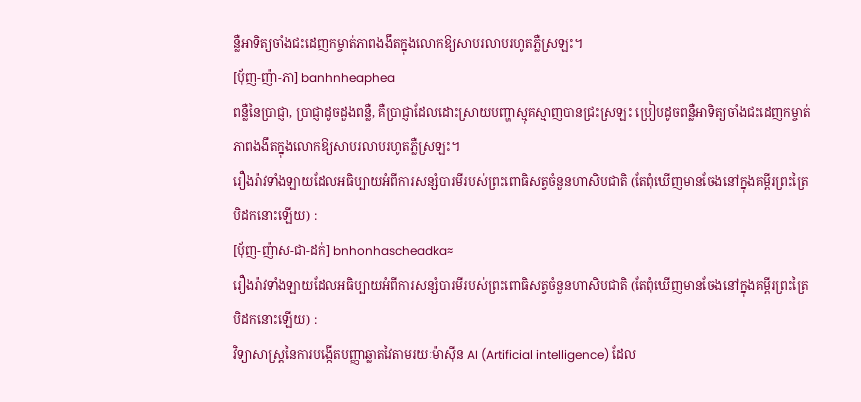ន្លឺអាទិត្យចាំងជះដេញកម្ចាត់ភាពងងឹតក្នុងលោកឱ្យសាបរលាបរហូតភ្លឺស្រឡះ។
[ប៉័ញ-ញ៉ា-ភា] banhnheaphea
ពន្លឺនៃប្រាជ្ញា, ប្រាជ្ញាដូចដួងពន្លឺ, គឺប្រាជ្ញាដែលដោះស្រាយបញ្ហាស្មុគស្មាញបានជ្រះស្រឡះ ប្រៀបដូចពន្លឺអាទិត្យចាំងជះដេញកម្ចាត់ភាពងងឹតក្នុងលោកឱ្យសាបរលាបរហូតភ្លឺស្រឡះ។
រឿងរ៉ាវទាំងឡាយដែលអធិប្បាយអំពីការសន្សំបារមីរបស់ព្រះពោធិសត្វចំនួនហាសិបជាតិ (តែពុំឃើញមានចែងនៅក្នុងគម្ពីរព្រះត្រៃបិដកនោះឡើយ) :
[ប៉័ញ-ញ៉ាស-ជា-ដក់] bnhonhascheadka≈
រឿងរ៉ាវទាំងឡាយដែលអធិប្បាយអំពីការសន្សំបារមីរបស់ព្រះពោធិសត្វចំនួនហាសិបជាតិ (តែពុំឃើញមានចែងនៅក្នុងគម្ពីរព្រះត្រៃបិដកនោះឡើយ) :
វិទ្យាសាស្ត្រនៃការបង្កើតបញ្ញាឆ្លាតវៃតាមរយៈម៉ាស៊ីន AI (Artificial intelligence) ដែល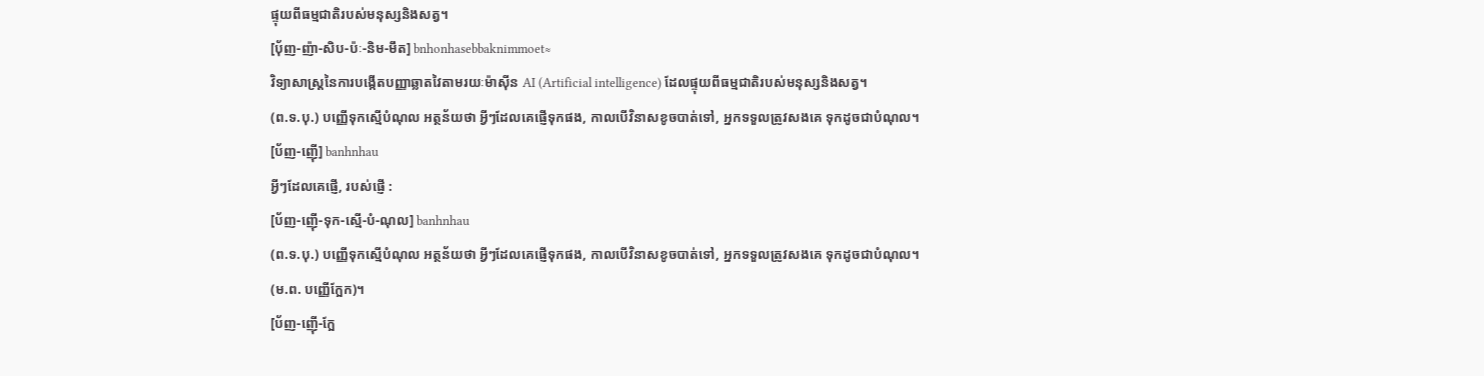ផ្ទុយពីធម្មជាតិរបស់មនុស្សនិងសត្វ។
[ប៉័ញ-ញ៉ា-សិប-ប៉ៈ-និម-មឹត] bnhonhasebbaknimmoet≈
វិទ្យាសាស្ត្រនៃការបង្កើតបញ្ញាឆ្លាតវៃតាមរយៈម៉ាស៊ីន AI (Artificial intelligence) ដែលផ្ទុយពីធម្មជាតិរបស់មនុស្សនិងសត្វ។
(ព.ទ.បុ.) បញ្ញើទុកស្មើបំណុល អត្ថន័យថា អ្វីៗដែលគេផ្ញើទុកផង, កាលបើវិនាសខូចបាត់ទៅ, អ្នកទទួលត្រូវសងគេ ទុកដូចជាបំណុល។
[ប័ញ-ញ៉ើ] banhnhau
អ្វីៗដែលគេផ្ញើ, របស់ផ្ញើ :
[ប័ញ-ញ៉ើ-ទុក-ស្មើ-បំ-ណុល] banhnhau
(ព.ទ.បុ.) បញ្ញើទុកស្មើបំណុល អត្ថន័យថា អ្វីៗដែលគេផ្ញើទុកផង, កាលបើវិនាសខូចបាត់ទៅ, អ្នកទទួលត្រូវសងគេ ទុកដូចជាបំណុល។
(ម.ព. បញ្ញើក្អែក)។
[ប័ញ-ញ៉ើ-ក្អែ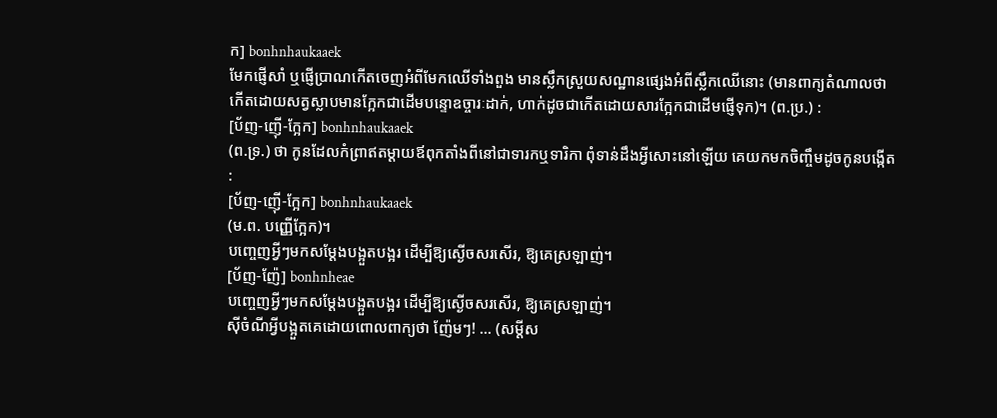ក] bonhnhaukaaek
មែកផ្ញើសាំ ឬផ្ញើប្រាណកើតចេញអំពីមែកឈើទាំងពួង មានស្លឹកស្រួយសណ្ឋានផ្សេងអំពីស្លឹកឈើនោះ (មានពាក្យតំណាលថា កើតដោយសត្វស្លាបមានក្អែកជាដើមបន្ទោឧច្ចារៈដាក់, ហាក់ដូចជាកើតដោយសារក្អែកជាដើមផ្ញើទុក)។ (ព.ប្រ.) :
[ប័ញ-ញ៉ើ-ក្អែក] bonhnhaukaaek
(ព.ទ្រ.) ថា កូនដែលកំព្រាឥតម្ដាយឪពុកតាំងពីនៅជាទារកឬទារិកា ពុំទាន់ដឹងអ្វីសោះនៅឡើយ គេយកមកចិញ្ចឹមដូចកូនបង្កើត :
[ប័ញ-ញ៉ើ-ក្អែក] bonhnhaukaaek
(ម.ព. បញ្ញើក្អែក)។
បញ្ចេញអ្វីៗមកសម្ដែងបង្អួតបង្អរ ដើម្បីឱ្យស្ងើចសរសើរ, ឱ្យគេស្រឡាញ់។
[ប័ញ-ញ៉ែ] bonhnheae
បញ្ចេញអ្វីៗមកសម្ដែងបង្អួតបង្អរ ដើម្បីឱ្យស្ងើចសរសើរ, ឱ្យគេស្រឡាញ់។
ស៊ីចំណីអ្វីបង្អួតគេដោយពោលពាក្យថា ញ៉ែមៗ! ... (សម្ដីស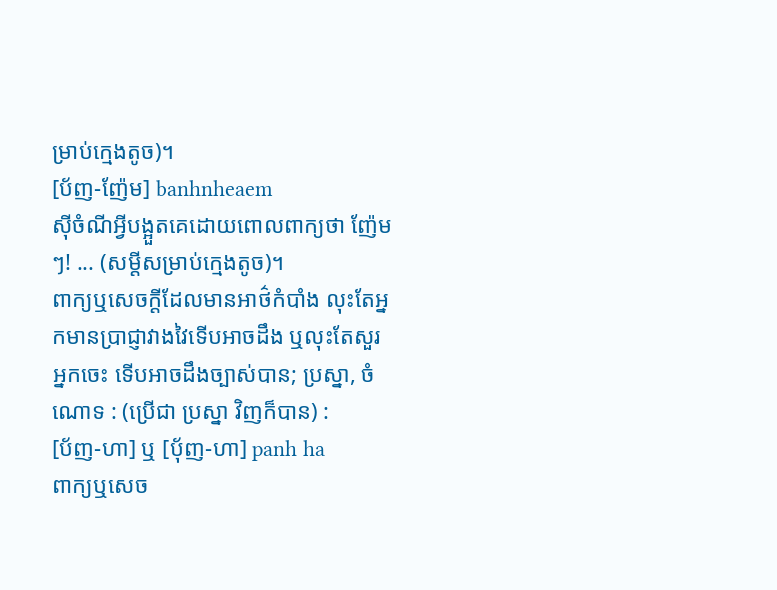ម្រាប់ក្មេងតូច)។
[ប័ញ-ញ៉ែម] banhnheaem
ស៊ីចំណីអ្វីបង្អួតគេដោយពោលពាក្យថា ញ៉ែមៗ! ... (សម្ដីសម្រាប់ក្មេងតូច)។
ពាក្យឬសេចក្ដីដែលមានអាថ៌កំបាំង លុះតែអ្នកមានប្រាជ្ញាវាងវៃទើបអាចដឹង ឬលុះតែសួរអ្នកចេះ ទើបអាចដឹងច្បាស់បាន; ប្រស្នា, ចំណោទ : (ប្រើជា ប្រស្នា វិញក៏បាន) :
[ប័ញ-ហា] ឬ [ប៉័ញ-ហា] panh ha
ពាក្យឬសេច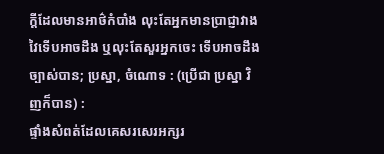ក្ដីដែលមានអាថ៌កំបាំង លុះតែអ្នកមានប្រាជ្ញាវាងវៃទើបអាចដឹង ឬលុះតែសួរអ្នកចេះ ទើបអាចដឹងច្បាស់បាន; ប្រស្នា, ចំណោទ : (ប្រើជា ប្រស្នា វិញក៏បាន) :
ផ្ទាំងសំពត់ដែលគេសរសេរអក្សរ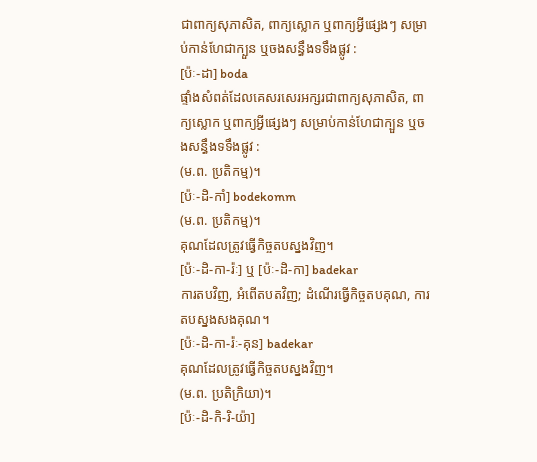ជាពាក្យសុភាសិត, ពាក្យស្លោក ឬពាក្យអ្វីផ្សេងៗ សម្រាប់កាន់ហែជាក្បួន ឬចងសន្ធឹងទទឹងផ្លូវ :
[ប៉ៈ-ដា] boda
ផ្ទាំងសំពត់ដែលគេសរសេរអក្សរជាពាក្យសុភាសិត, ពាក្យស្លោក ឬពាក្យអ្វីផ្សេងៗ សម្រាប់កាន់ហែជាក្បួន ឬចងសន្ធឹងទទឹងផ្លូវ :
(ម.ព. ប្រតិកម្ម)។
[ប៉ៈ-ដិ-កាំ] bodekomm
(ម.ព. ប្រតិកម្ម)។
គុណដែលត្រូវធ្វើកិច្ចតបស្នងវិញ។
[ប៉ៈ-ដិ-កា-រ៉ៈ] ឬ [ប៉ៈ-ដិ-កា] badekar
ការតបវិញ, អំពើតបតវិញ; ដំណើរធ្វើកិច្ចតបគុណ, ការតបស្នងសងគុណ។
[ប៉ៈ-ដិ-កា-រ៉ៈ-គុន] badekar
គុណដែលត្រូវធ្វើកិច្ចតបស្នងវិញ។
(ម.ព. ប្រតិក្រិយា)។
[ប៉ៈ-ដិ-កិ-រិ-យ៉ា]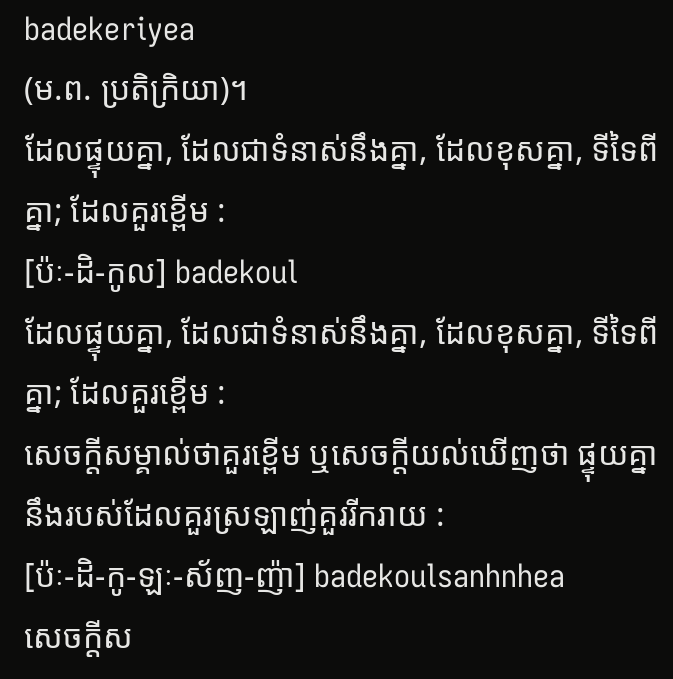badekeriyea
(ម.ព. ប្រតិក្រិយា)។
ដែលផ្ទុយគ្នា, ដែលជាទំនាស់នឹងគ្នា, ដែលខុសគ្នា, ទីទៃពីគ្នា; ដែលគួរខ្ពើម :
[ប៉ៈ-ដិ-កូល] badekoul
ដែលផ្ទុយគ្នា, ដែលជាទំនាស់នឹងគ្នា, ដែលខុសគ្នា, ទីទៃពីគ្នា; ដែលគួរខ្ពើម :
សេចក្ដីសម្គាល់ថាគួរខ្ពើម ឬសេចក្ដីយល់ឃើញថា ផ្ទុយគ្នានឹងរបស់ដែលគួរស្រឡាញ់គួររីករាយ :
[ប៉ៈ-ដិ-កូ-ឡៈ-ស័ញ-ញ៉ា] badekoulsanhnhea
សេចក្ដីស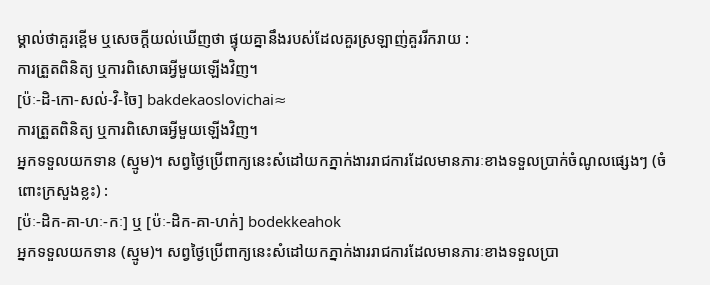ម្គាល់ថាគួរខ្ពើម ឬសេចក្ដីយល់ឃើញថា ផ្ទុយគ្នានឹងរបស់ដែលគួរស្រឡាញ់គួររីករាយ :
ការត្រួតពិនិត្យ ឬការពិសោធអ្វីមួយឡើងវិញ។
[ប៉ៈ-ដិ-កោ-សល់-វិ-ចៃ] bakdekaoslovichai≈
ការត្រួតពិនិត្យ ឬការពិសោធអ្វីមួយឡើងវិញ។
អ្នកទទួលយកទាន (ស្មូម)។ សព្វថ្ងៃប្រើពាក្យនេះសំដៅយកភ្នាក់ងាររាជការដែលមានភារៈខាងទទួលប្រាក់ចំណូលផ្សេងៗ (ចំពោះក្រសួងខ្លះ) :
[ប៉ៈ-ដិក-គា-ហៈ-កៈ] ឬ [ប៉ៈ-ដិក-គា-ហក់] bodekkeahok
អ្នកទទួលយកទាន (ស្មូម)។ សព្វថ្ងៃប្រើពាក្យនេះសំដៅយកភ្នាក់ងាររាជការដែលមានភារៈខាងទទួលប្រា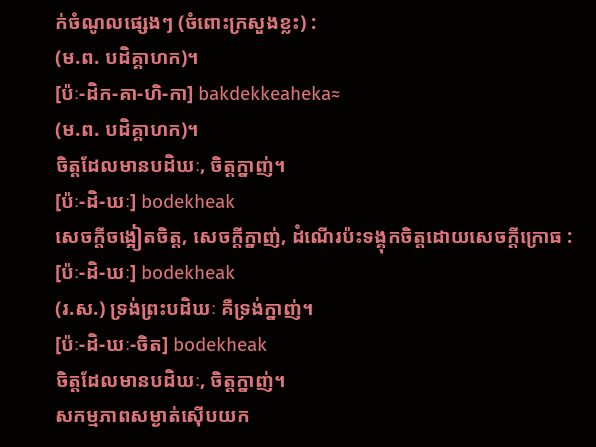ក់ចំណូលផ្សេងៗ (ចំពោះក្រសួងខ្លះ) :
(ម.ព. បដិគ្គាហក)។
[ប៉ៈ-ដិក-គា-ហិ-កា] bakdekkeaheka≈
(ម.ព. បដិគ្គាហក)។
ចិត្តដែលមានបដិឃៈ, ចិត្តក្នាញ់។
[ប៉ៈ-ដិ-ឃៈ] bodekheak
សេចក្ដីចង្អៀតចិត្ត, សេចក្ដីក្នាញ់, ដំណើរប៉ះទង្គុកចិត្តដោយសេចក្ដីក្រោធ :
[ប៉ៈ-ដិ-ឃៈ] bodekheak
(រ.ស.) ទ្រង់ព្រះបដិឃៈ គឺទ្រង់ក្នាញ់។
[ប៉ៈ-ដិ-ឃៈ-ចិត] bodekheak
ចិត្តដែលមានបដិឃៈ, ចិត្តក្នាញ់។
សកម្មភាពសម្ងាត់ស៊ើបយក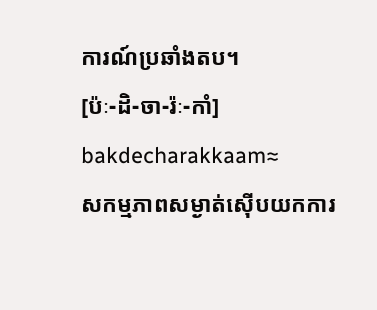ការណ៍ប្រឆាំងតប។
[ប៉ៈ-ដិ-ចា-រ៉ៈ-កាំ] bakdecharakkaam≈
សកម្មភាពសម្ងាត់ស៊ើបយកការ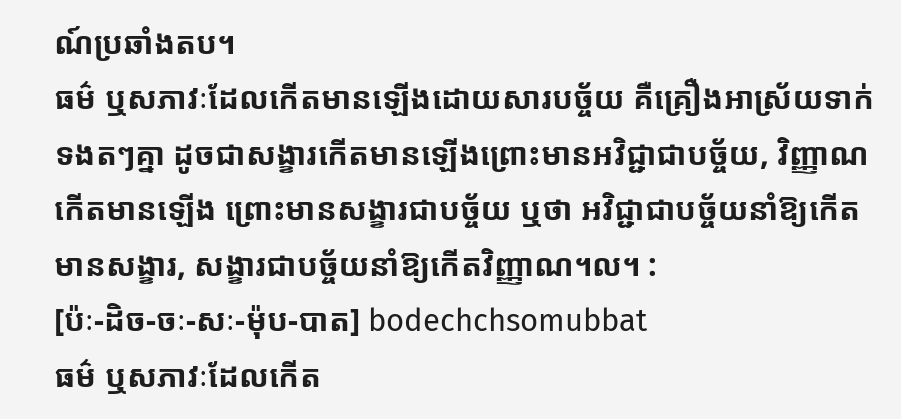ណ៍ប្រឆាំងតប។
ធម៌ ឬសភាវៈដែលកើតមានឡើងដោយសារបច្ច័យ គឺគ្រឿងអាស្រ័យទាក់ទងតៗគ្នា ដូចជាសង្ខារកើតមានឡើងព្រោះមានអវិជ្ជាជាបច្ច័យ, វិញ្ញាណកើតមានឡើង ព្រោះមានសង្ខារជាបច្ច័យ ឬថា អវិជ្ជាជាបច្ច័យនាំឱ្យកើតមានសង្ខារ, សង្ខារជាបច្ច័យនាំឱ្យកើតវិញ្ញាណ។ល។ :
[ប៉ៈ-ដិច-ចៈ-សៈ-ម៉ុប-បាត] bodechchsomubbat
ធម៌ ឬសភាវៈដែលកើត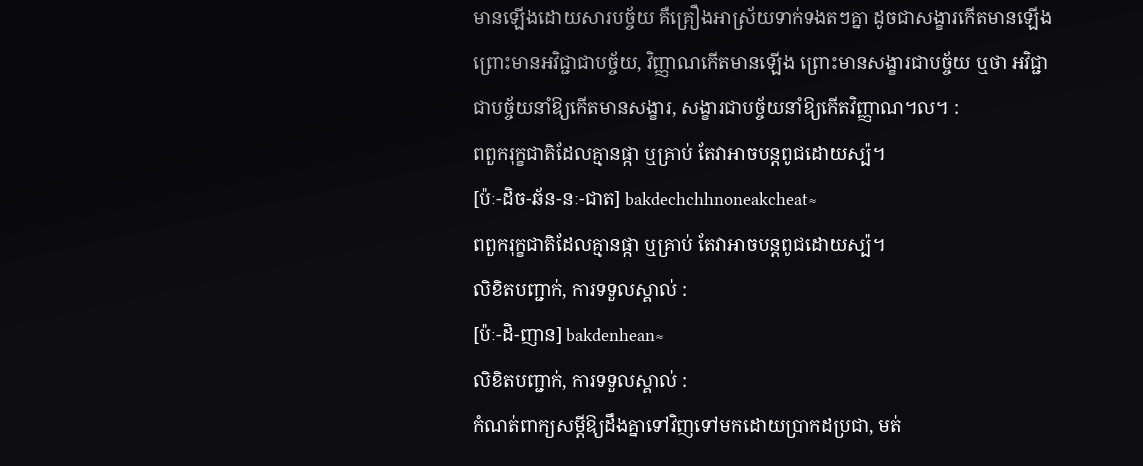មានឡើងដោយសារបច្ច័យ គឺគ្រឿងអាស្រ័យទាក់ទងតៗគ្នា ដូចជាសង្ខារកើតមានឡើងព្រោះមានអវិជ្ជាជាបច្ច័យ, វិញ្ញាណកើតមានឡើង ព្រោះមានសង្ខារជាបច្ច័យ ឬថា អវិជ្ជាជាបច្ច័យនាំឱ្យកើតមានសង្ខារ, សង្ខារជាបច្ច័យនាំឱ្យកើតវិញ្ញាណ។ល។ :
ពពួករុក្ខជាតិដែលគ្មានផ្កា ឬគ្រាប់ តែវាអាចបន្តពូជដោយស្ប៉។
[ប៉ៈ-ដិច-ឆ័ន-នៈ-ជាត] bakdechchhnoneakcheat≈
ពពួករុក្ខជាតិដែលគ្មានផ្កា ឬគ្រាប់ តែវាអាចបន្តពូជដោយស្ប៉។
លិខិតបញ្ជាក់, ការទទួលស្គាល់ :
[ប៉ៈ-ដិ-ញាន] bakdenhean≈
លិខិតបញ្ជាក់, ការទទួលស្គាល់ :
កំណត់ពាក្យសម្ដីឱ្យដឹងគ្នាទៅវិញទៅមកដោយប្រាកដប្រជា, មត់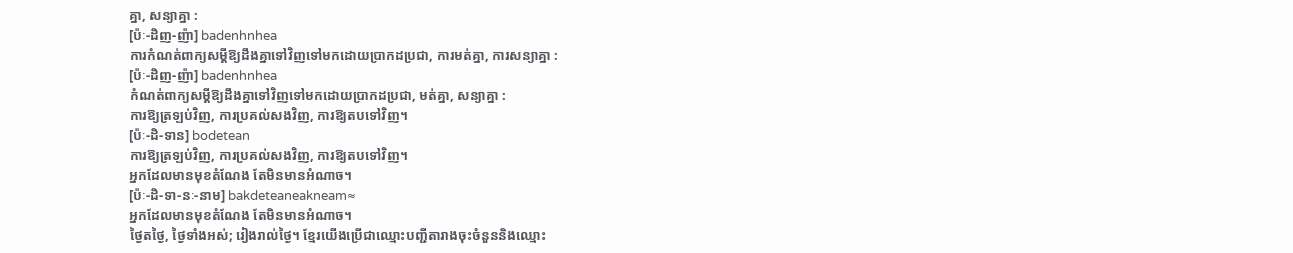គ្នា, សន្យាគ្នា :
[ប៉ៈ-ដិញ-ញ៉ា] badenhnhea
ការកំណត់ពាក្យសម្ដីឱ្យដឹងគ្នាទៅវិញទៅមកដោយប្រាកដប្រជា, ការមត់គ្នា, ការសន្យាគ្នា :
[ប៉ៈ-ដិញ-ញ៉ា] badenhnhea
កំណត់ពាក្យសម្ដីឱ្យដឹងគ្នាទៅវិញទៅមកដោយប្រាកដប្រជា, មត់គ្នា, សន្យាគ្នា :
ការឱ្យត្រឡប់វិញ, ការប្រគល់សងវិញ, ការឱ្យតបទៅវិញ។
[ប៉ៈ-ដិ-ទាន] bodetean
ការឱ្យត្រឡប់វិញ, ការប្រគល់សងវិញ, ការឱ្យតបទៅវិញ។
អ្នកដែលមានមុខតំណែង តែមិនមានអំណាច។
[ប៉ៈ-ដិ-ទា-នៈ-នាម] bakdeteaneakneam≈
អ្នកដែលមានមុខតំណែង តែមិនមានអំណាច។
ថ្ងៃតថ្ងៃ, ថ្ងៃទាំងអស់; រៀងរាល់ថ្ងៃ។ ខ្មែរយើងប្រើជាឈ្មោះបញ្ជីតារាងចុះចំនួននិងឈ្មោះ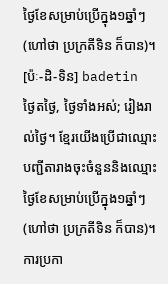ថ្ងៃខែសម្រាប់ប្រើក្នុង១ឆ្នាំៗ (ហៅថា ប្រក្រតីទិន ក៏បាន)។
[ប៉ៈ-ដិ-ទិន] badetin
ថ្ងៃតថ្ងៃ, ថ្ងៃទាំងអស់; រៀងរាល់ថ្ងៃ។ ខ្មែរយើងប្រើជាឈ្មោះបញ្ជីតារាងចុះចំនួននិងឈ្មោះថ្ងៃខែសម្រាប់ប្រើក្នុង១ឆ្នាំៗ (ហៅថា ប្រក្រតីទិន ក៏បាន)។
ការប្រកា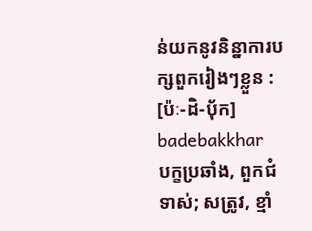ន់យកនូវនិន្នាការបក្សពួករៀងៗខ្លួន :
[ប៉ៈ-ដិ-ប៉័ក] badebakkhar
បក្ខប្រឆាំង, ពួកជំទាស់; សត្រូវ, ខ្មាំ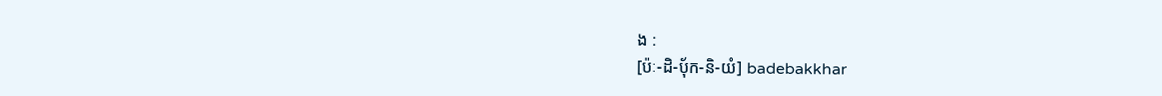ង :
[ប៉ៈ-ដិ-ប៉័ក-និ-យំ] badebakkhar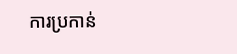ការប្រកាន់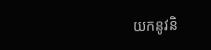យកនូវនិ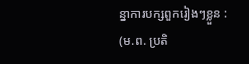ន្នាការបក្សពួករៀងៗខ្លួន :
(ម.ព. ប្រតិ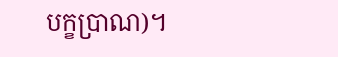បក្ខប្រាណ)។